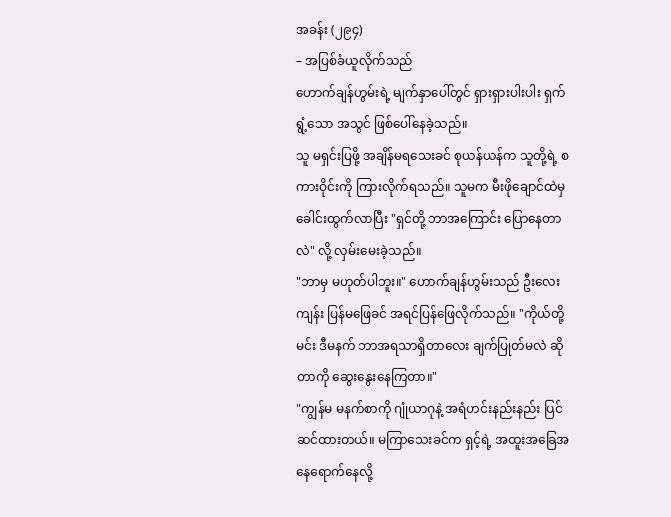အခန်း (၂၉၄)
– အပြစ်ခံယူလိုက်သည်
ဟောက်ချန်ဟွမ်းရဲ့ မျက်နှာပေါ်တွင် ရှားရှားပါးပါး ရှက်ရွံ့သော အသွင် ဖြစ်ပေါ်နေခဲ့သည်။
သူ မရှင်းပြဖို့ အချိန်မရသေးခင် စုယန်ယန်က သူတို့ရဲ့ စကားဝိုင်းကို ကြားလိုက်ရသည်။ သူမက မီးဖိုချောင်ထဲမှ ခေါင်းထွက်လာပြီး "ရှင်တို့ ဘာအကြောင်း ပြောနေတာလဲ" လို့ လှမ်းမေးခဲ့သည်။
"ဘာမှ မဟုတ်ပါဘူး။" ဟောက်ချန်ဟွမ်းသည် ဦးလေးကျန်း ပြန်မဖြေခင် အရင်ပြန်ဖြေလိုက်သည်။ "ကိုယ်တို့ မင်း ဒီမနက် ဘာအရသာရှိတာလေး ချက်ပြုတ်မလဲ ဆိုတာကို ဆွေးနွေးနေကြတာ။"
"ကျွန်မ မနက်စာကို ဂျုံယာဂုနဲ့ အရံဟင်းနည်းနည်း ပြင်ဆင်ထားတယ်။ မကြာသေးခင်က ရှင့်ရဲ့ အထူးအခြေအနေရောက်နေလို့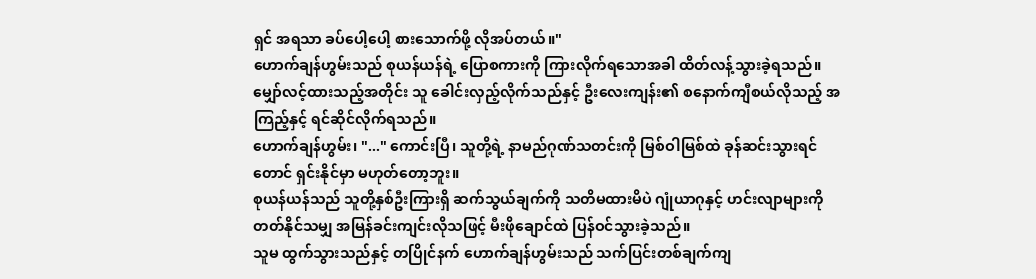ရှင် အရသာ ခပ်ပေါ့ပေါ့ စားသောက်ဖို့ လိုအပ်တယ်။"
ဟောက်ချန်ဟွမ်းသည် စုယန်ယန်ရဲ့ ပြောစကားကို ကြားလိုက်ရသောအခါ ထိတ်လန့်သွားခဲ့ရသည်။ မျှော်လင့်ထားသည့်အတိုင်း သူ ခေါင်းလှည့်လိုက်သည်နှင့် ဦးလေးကျန်း၏ စနောက်ကျီစယ်လိုသည့် အကြည့်နှင့် ရင်ဆိုင်လိုက်ရသည်။
ဟောက်ချန်ဟွမ်း၊ "..." ကောင်းပြီ၊ သူတို့ရဲ့ နာမည်ဂုဏ်သတင်းကို မြစ်ဝါမြစ်ထဲ ခုန်ဆင်းသွားရင်တောင် ရှင်းနိုင်မှာ မဟုတ်တော့ဘူး။
စုယန်ယန်သည် သူတို့နှစ်ဦးကြားရှိ ဆက်သွယ်ချက်ကို သတိမထားမိပဲ ဂျုံယာဂုနှင့် ဟင်းလျာများကို တတ်နိုင်သမျှ အမြန်ခင်းကျင်းလိုသဖြင့် မီးဖိုချောင်ထဲ ပြန်ဝင်သွားခဲ့သည်။
သူမ ထွက်သွားသည်နှင့် တပြိုင်နက် ဟောက်ချန်ဟွမ်းသည် သက်ပြင်းတစ်ချက်ကျ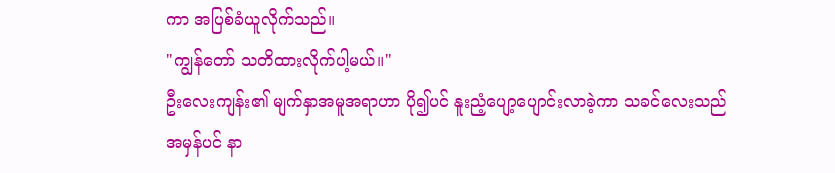ကာ အပြစ်ခံယူလိုက်သည်။
"ကျွန်တော် သတိထားလိုက်ပါ့မယ်။"
ဦးလေးကျန်း၏ မျက်နှာအမူအရာဟာ ပို၍ပင် နူးညံ့ပျော့ပျောင်းလာခဲ့ကာ သခင်လေးသည် အမှန်ပင် နာ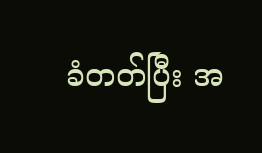ခံတတ်ပြီး အ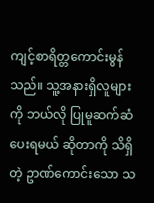ကျင့်စာရိတ္တကောင်းမွန်သည်။ သူ့အနားရှိလူများကို ဘယ်လို ပြုမူဆက်ဆံပေးရမယ် ဆိုတာကို သိရှိတဲ့ ဥာဏ်ကောင်းသော သ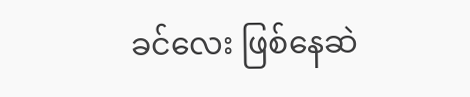ခင်လေး ဖြစ်နေဆဲ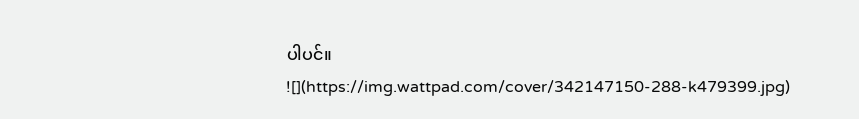ပါပင်။
![](https://img.wattpad.com/cover/342147150-288-k479399.jpg)